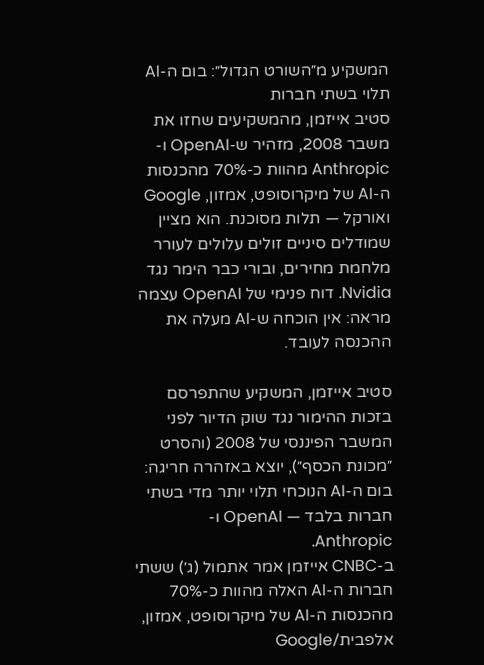המשקיע מ״השורט הגדול״: בום ה-AI תלוי בשתי חברות
סטיב אייזמן, מהמשקיעים שחזו את משבר 2008, מזהיר ש-OpenAI ו-Anthropic מהוות כ-70% מהכנסות ה-AI של מיקרוסופט, אמזון, Google ואורקל — תלות מסוכנת. הוא מציין שמודלים סיניים זולים עלולים לעורר מלחמת מחירים, ובורי כבר הימר נגד Nvidia. דוח פנימי של OpenAI עצמה מראה: אין הוכחה ש-AI מעלה את ההכנסה לעובד.

סטיב אייזמן, המשקיע שהתפרסם בזכות ההימור נגד שוק הדיור לפני המשבר הפיננסי של 2008 (והסרט ״מכונת הכסף״), יוצא באזהרה חריגה: בום ה-AI הנוכחי תלוי יותר מדי בשתי חברות בלבד — OpenAI ו-Anthropic.
ב-CNBC אייזמן אמר אתמול (ג׳) ששתי חברות ה-AI האלה מהוות כ-70% מהכנסות ה-AI של מיקרוסופט, אמזון, אלפבית/Google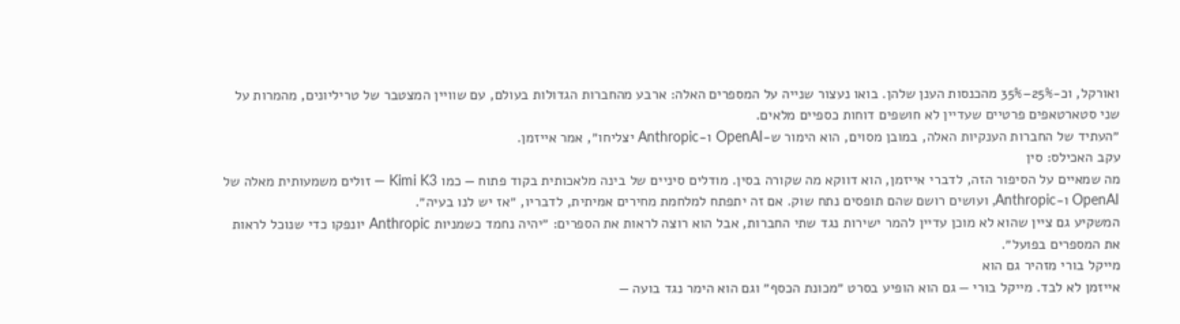ואורקל, וכ-25%–35% מהכנסות הענן שלהן. בואו נעצור שנייה על המספרים האלה: ארבע מהחברות הגדולות בעולם, עם שוויין המצטבר של טריליונים, מהמרות על שני סטארטאפים פרטיים שעדיין לא חושפים דוחות כספיים מלאים.
״העתיד של החברות הענקיות האלה, במובן מסוים, הוא הימור ש-OpenAI ו-Anthropic יצליחו״, אמר אייזמן.
עקב האכילס: סין
מה שמאיים על הסיפור הזה, לדברי אייזמן, הוא דווקא מה שקורה בסין. מודלים סיניים של בינה מלאכותית בקוד פתוח — כמו Kimi K3 — זולים משמעותית מאלה של OpenAI ו-Anthropic, ועושים רושם שהם תופסים נתח שוק. אם זה יתפתח למלחמת מחירים אמיתית, לדבריו, ״אז יש לנו בעיה״.
המשקיע גם ציין שהוא לא מוכן עדיין להמר ישירות נגד שתי החברות, אבל הוא רוצה לראות את הספרים: ״יהיה נחמד כשמניות Anthropic יונפקו כדי שנוכל לראות את המספרים בפועל״.
מייקל בורי מזהיר גם הוא
אייזמן לא לבד. מייקל בורי — גם הוא הופיע בסרט ״מכונת הכסף״ וגם הוא הימר נגד בועה —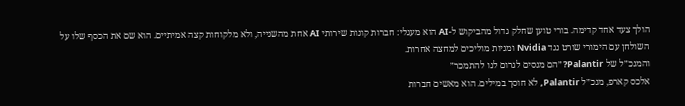הולך צעד אחד קדימה. בורי טוען שחלק גדול מהביקוש ל-AI הוא מעגלי: חברות קונות שירותי AI אחת מהשנייה, ולא מלקוחות קצה אמיתיים. הוא שם את הכסף שלו על השולחן עם הימורי שורט נגד Nvidia ומניות מוליכים למחצה אחרות.
והמנכ״ל של Palantir? ״הם מנסים לגרום לנו להתמכר״
אלכס קארפ, מנכ״ל Palantir, לא חוסך במילים. הוא מאשים חברות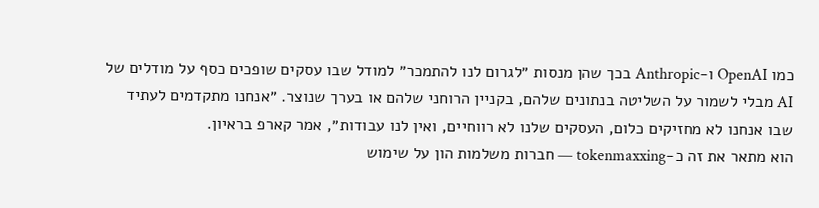כמו OpenAI ו-Anthropic בכך שהן מנסות ״לגרום לנו להתמכר״ למודל שבו עסקים שופכים כסף על מודלים של AI מבלי לשמור על השליטה בנתונים שלהם, בקניין הרוחני שלהם או בערך שנוצר. ״אנחנו מתקדמים לעתיד שבו אנחנו לא מחזיקים כלום, העסקים שלנו לא רווחיים, ואין לנו עבודות״, אמר קארפ בראיון.
הוא מתאר את זה כ-tokenmaxxing — חברות משלמות הון על שימוש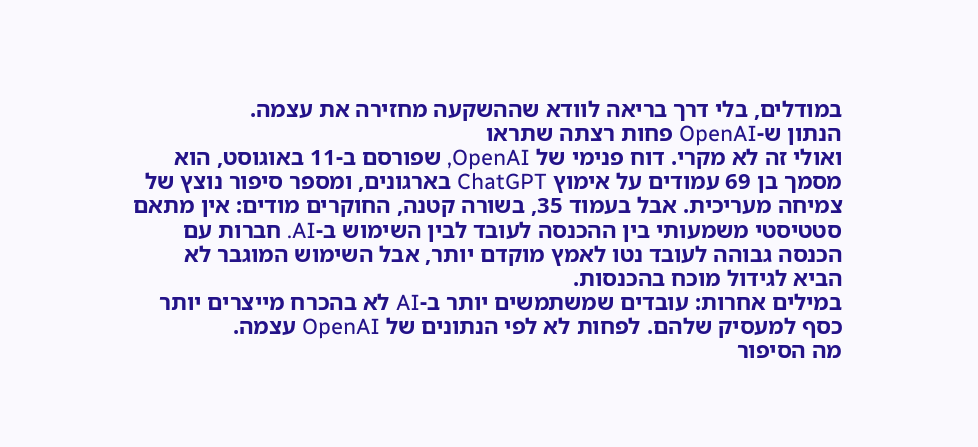במודלים, בלי דרך בריאה לוודא שההשקעה מחזירה את עצמה.
הנתון ש-OpenAI פחות רצתה שתראו
ואולי זה לא מקרי. דוח פנימי של OpenAI, שפורסם ב-11 באוגוסט, הוא מסמך בן 69 עמודים על אימוץ ChatGPT בארגונים, ומספר סיפור נוצץ של צמיחה מעריכית. אבל בעמוד 35, בשורה קטנה, החוקרים מודים: אין מתאם סטטיסטי משמעותי בין ההכנסה לעובד לבין השימוש ב-AI. חברות עם הכנסה גבוהה לעובד נטו לאמץ מוקדם יותר, אבל השימוש המוגבר לא הביא לגידול מוכח בהכנסות.
במילים אחרות: עובדים שמשתמשים יותר ב-AI לא בהכרח מייצרים יותר כסף למעסיק שלהם. לפחות לא לפי הנתונים של OpenAI עצמה.
מה הסיפור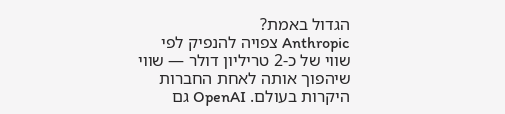הגדול באמת?
Anthropic צפויה להנפיק לפי שווי של כ-2 טריליון דולר — שווי שיהפוך אותה לאחת החברות היקרות בעולם. OpenAI גם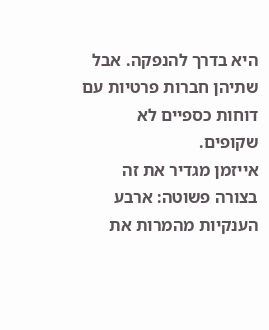היא בדרך להנפקה. אבל שתיהן חברות פרטיות עם דוחות כספיים לא שקופים.
אייזמן מגדיר את זה בצורה פשוטה: ארבע הענקיות מהמרות את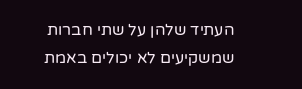העתיד שלהן על שתי חברות שמשקיעים לא יכולים באמת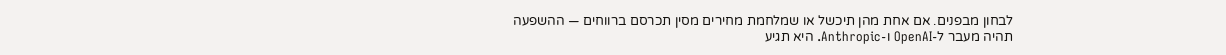לבחון מבפנים. אם אחת מהן תיכשל או שמלחמת מחירים מסין תכרסם ברווחים — ההשפעה תהיה מעבר ל-OpenAI ו-Anthropic. היא תגיע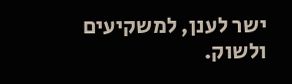ישר לענן, למשקיעים ולשוק.